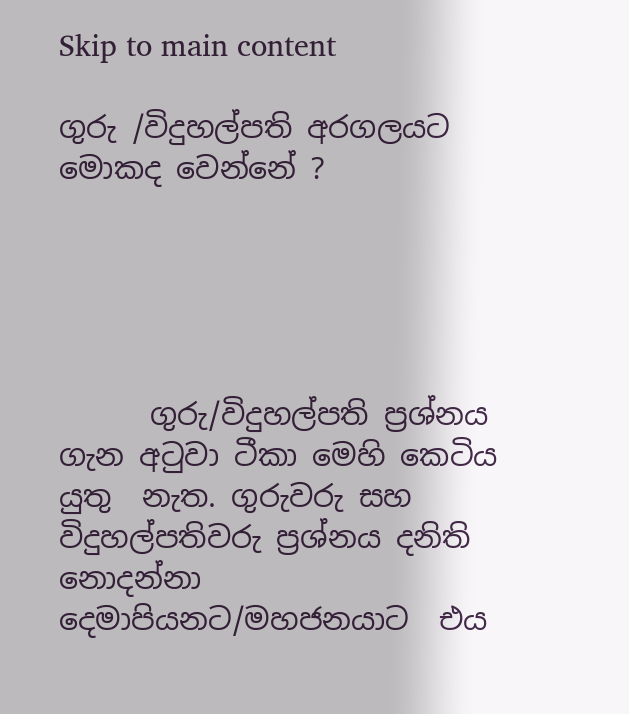Skip to main content

ගුරු /විදුහල්පති අරගලයට මොකද වෙන්නේ ?





      ගුරු/විදුහල්පති ප්‍රශ්නය  ගැන අටුවා ටීකා මෙහි කෙටිය යුතු  නැත. ගුරුවරු සහ විදුහල්පතිවරු ප්‍රශ්නය දනිති  නොදන්නා දෙමාපියනට/මහජනයාට  එය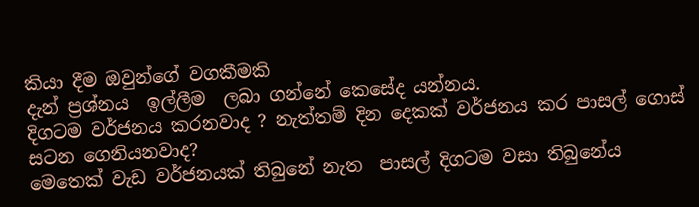කියා දීම ඔවුන්ගේ වගකීමකි
දැන් ප්‍රශ්නය  ඉල්ලීම  ලබා ගන්නේ කෙසේද යන්නය.
දිගටම වර්ජනය කරනවාද ? නැත්තම් දින දෙකක් වර්ජනය කර පාසල් ගොස් සටන ගෙනියනවාද?
මෙතෙක් වැඩ වර්ජනයක් තිබුනේ නැත  පාසල් දිගටම වසා තිබුනේය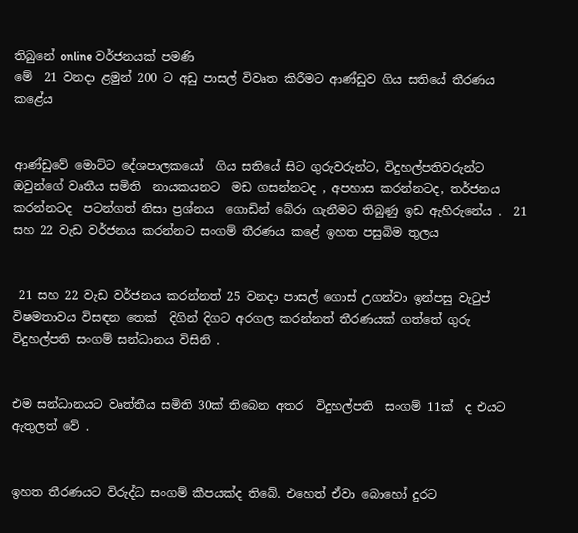තිබුනේ online වර්ජනයක් පමණි
මේ  21 වනදා ළමුන් 200 ට අඩු පාසල් විවෘත කිරීමට ආණ්ඩුව ගිය සතියේ තීරණය කළේය


ආණ්ඩුවේ මොට්ට දේශපාලකයෝ  ගිය සතියේ සිට ගුරුවරුන්ට, විදුහල්පතිවරුන්ට ඔවුන්ගේ වෘතීය සමිති  නායකයනට  මඩ ගසන්නටද , අපහාස කරන්නටද, තර්ජනය කරන්නටද  පටන්ගත් නිසා ප්‍රශ්නය  ගොඩින් බේරා ගැනීමට තිබුණු ඉඩ ඇහිරුනේය .  21 සහ 22 වැඩ වර්ජනය කරන්නට සංගම් තීරණය කළේ ඉහත පසුබිම තුලය


 21 සහ 22 වැඩ වර්ජනය කරන්නත් 25 වනදා පාසල් ගොස් උගන්වා ඉන්පසු වැටුප් විෂමතාවය විසඳන තෙක්  දිගින් දිගට අරගල කරන්නත් තීරණයක් ගත්තේ ගුරු විදුහල්පති සංගම් සන්ධානය විසිනි .


එම සන්ධානයට වෘත්තීය සමිති 30ක් තිබෙන අතර  විදුහල්පති  සංගම් 11ක්  ද එයට ඇතුලත් වේ .


ඉහත තීරණයට විරුද්ධ සංගම් කීපයක්ද තිබේ. එහෙත් ඒවා බොහෝ දුරට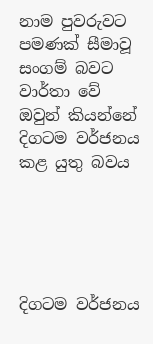නාම පුවරුවට පමණක් සීමාවූ සංගම් බවට වාර්තා වේ  ඔවුන් කියන්නේ දිගටම වර්ජනය කළ යුතු බවය





දිගටම වර්ජනය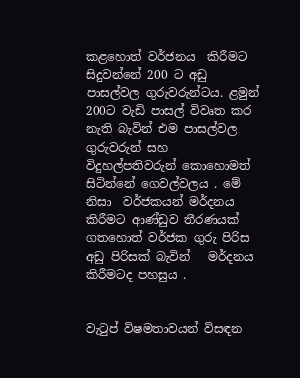කළහොත් වර්ජනය  කිරීමට සිදුවන්නේ 200 ට අඩු පාසල්වල ගුරුවරුන්ටය. ළමුන්   200ට වැඩි පාසල් විවෘත කර නැති බැවින් එම පාසල්වල ගුරුවරුන් සහ විදුහල්පතිවරුන් කොහොමත් සිටින්නේ ගෙවල්වලය . මේ නිසා  වර්ජකයන් මර්දනය කිරීමට ආණ්ඩුව තීරණයක් ගතහොත් වර්ජක ගුරු පිරිස  අඩු පිරිසක් බැවින්   මර්දනය කිරීමටද පහසුය .


වැටුප් විෂමතාවයන් විසඳන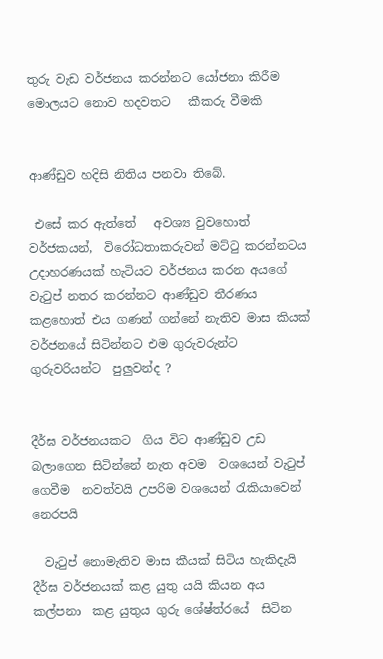තුරු වැඩ වර්ජනය කරන්නට යෝජනා කිරීම මොලයට නොව හදවතට   කීකරු වීමකි


ආණ්ඩුව හදිසි නිතිය පනවා තිබේ.

 එසේ කර ඇත්තේ   අවශ්‍ය වුවහොත් වර්ජකයන්,  විරෝධතාකරුවන් මට්ටු කරන්නටය  උදාහරණයක් හැටියට වර්ජනය කරන අයගේ වැටුප් නතර කරන්නට ආණ්ඩුව තීරණය කළහොත් එය ගණන් ගන්නේ නැතිව මාස කියක් වර්ජනයේ සිටින්නට එම ගුරුවරුන්ට ගුරුවරියන්ට  පුලුවන්ද ?


දීර්ඝ වර්ජනයකට  ගිය විට ආණ්ඩුව උඩ බලාගෙන සිටින්නේ නැත අවම  වශයෙන් වැටුප් ගෙවීම  නවත්වයි උපරිම වශයෙන් රැකියාවෙන් නෙරපයි

  වැටුප් නොමැතිව මාස කීයක් සිටිය හැකිදැයි  දීර්ඝ වර්ජනයක් කළ යුතු යයි කියන අය කල්පනා  කළ යුතුය ගුරු ශේෂ්ත්රයේ  සිටින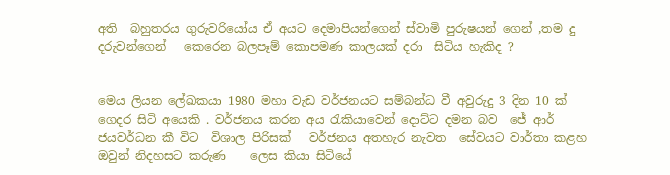අති  බහුතරය ගුරුවරියෝය ඒ අයට දෙමාපියන්ගෙන් ස්වාමි පුරුෂයන් ගෙන් ,තම දු දරුවන්ගෙන්   කෙරෙන බලපෑම් කොපමණ කාලයක් දරා  සිටිය හැකිද ?


මෙය ලියන ලේඛකයා 1980 මහා වැඩ වර්ජනයට සම්බන්ධ වී අවුරුදු 3 දින 10 ක් ගෙදර සිටි අයෙකි . වර්ජනය කරන අය රැකියාවෙන් දොට්ට දමන බව  ජේ ආර් ජයවර්ධන කී විට  විශාල පිරිසක්   වර්ජනය අතහැර නැවත  සේවයට වාර්තා කළහ ඔවුන් නිදහසට කරුණ    ලෙස කියා සිටියේ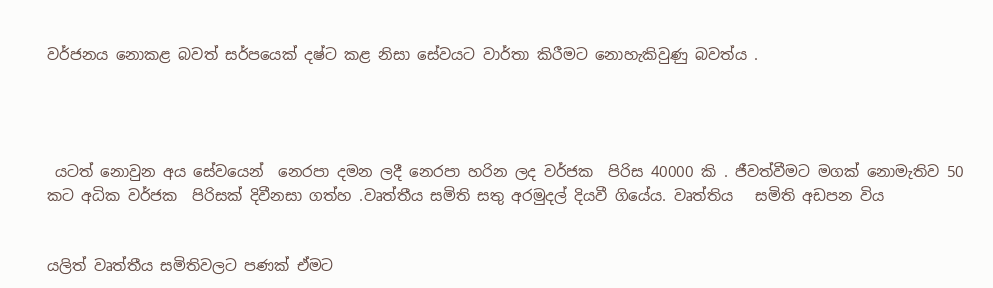වර්ජනය නොකළ බවත් සර්පයෙක් දෂ්ට කළ නිසා සේවයට වාර්තා කිරීමට නොහැකිවුණු බවත්ය .




 යටත් නොවුන අය සේවයෙන්  නෙරපා දමන ලදී නෙරපා හරින ලද වර්ජක  පිරිස 40000 කි . ජීවත්වීමට මගක් නොමැතිව 50 කට අධික වර්ජක  පිරිසක් දිවීනසා ගත්හ .වෘත්තීය සමිති සතු අරමුදල් දියවී ගියේය. වෘත්තිය   සමිති අඩපන විය


යලිත් වෘත්තීය සමිතිවලට පණක් ඒමට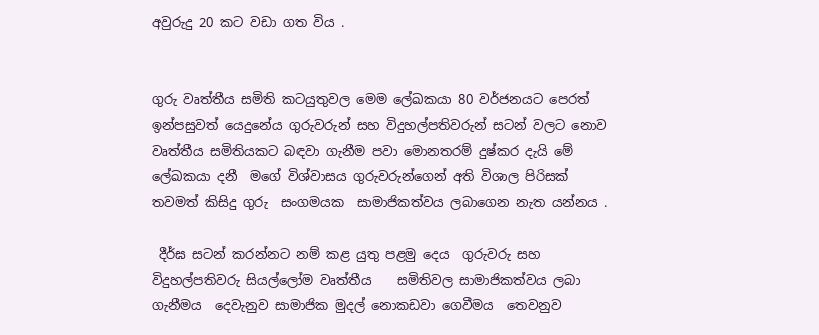අවුරුදු 20 කට වඩා ගත විය .


ගුරු වෘත්තීය සමිති කටයුතුවල මෙම ලේඛකයා 80 වර්ජනයට පෙරත් ඉන්පසුවත් යෙදුනේය ගුරුවරුන් සහ විදුහල්පතිවරුන් සටන් වලට නොව  වෘත්තීය සමිතියකට බඳවා ගැනීම පවා මොනතරම් දුෂ්කර දැයි මේ ලේඛකයා දනී  මගේ විශ්වාසය ගුරුවරුන්ගෙන් අති විශාල පිරිසක් තවමත් කිසිදු ගුරු  සංගමයක  සාමාජිකත්වය ලබාගෙන නැත යන්නය .

 දීර්ඝ සටන් කරන්නට නම් කළ යුතු පළමු දෙය  ගුරුවරු සහ විදුහල්පතිවරු සියල්ලෝම වෘත්තීය    සමිතිවල සාමාජිකත්වය ලබා ගැනීමය  දෙවැනුව සාමාජික මුදල් නොකඩවා ගෙවීමය  තෙවනුව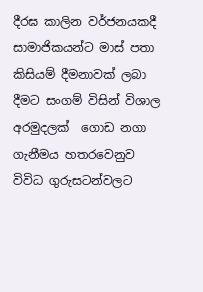දීරඝ කාලින වර්ජනයකදී සාමාජිකයන්ට මාස් පතා කිසියම් දීමනාවක් ලබා දීමට සංගම් විසින් විශාල  අරමුදලක්  ගොඩ නගා  ගැනීමය හතරවෙනුව  විවිධ ගුරුසටන්වලට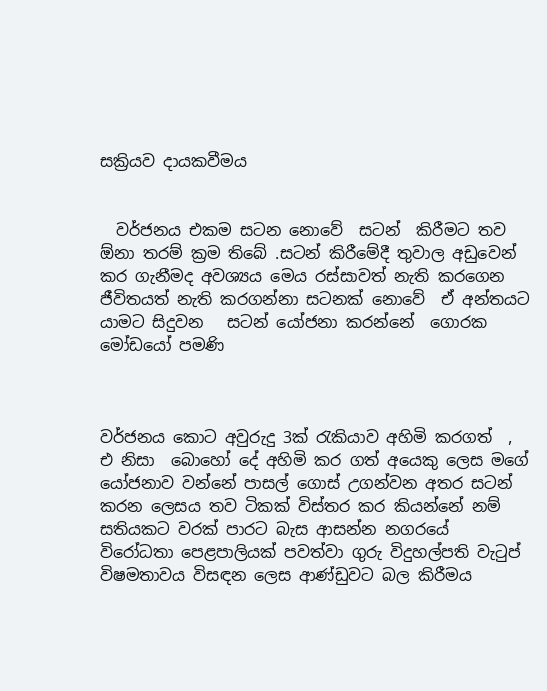සක්‍රියව දායකවීමය


  වර්ජනය එකම සටන නොවේ  සටන්  කිරීමට තව ඕනා තරම් ක්‍රම තිබේ .සටන් කිරීමේදී තුවාල අඩුවෙන් කර ගැනීමද අවශ්‍යය මෙය රස්සාවත් නැති කරගෙන ජීවිතයත් නැති කරගන්නා සටනක් නොවේ  ඒ අන්තයට යාමට සිදුවන   සටන් යෝජනා කරන්නේ  ගොරක මෝඩයෝ පමණි



වර්ජනය කොට අවුරුදු 3ක් රැකියාව අහිමි කරගත්  ,  එ නිසා  බොහෝ දේ අහිමි කර ගත් අයෙකු ලෙස මගේ යෝජනාව වන්නේ පාසල් ගොස් උගන්වන අතර සටන් කරන ලෙසය තව ටිකක් විස්තර කර කියන්නේ නම්  සතියකට වරක් පාරට බැස ආසන්න නගරයේ  විරෝධතා පෙළපාලියක් පවත්වා ගුරු විදුහල්පති වැටුප් විෂමතාවය විසඳන ලෙස ආණ්ඩුවට බල කිරීමය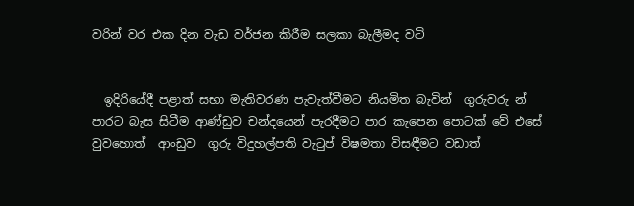වරින් වර එක දින වැඩ වර්ජන කිරීම සලකා බැලීමද වටි


  ඉදිරියේදී පළාත් සභා මැතිවරණ පැවැත්වීමට නියමිත බැවින්  ගුරුවරු න් පාරට බැස සිටීම ආණ්ඩුව චන්දයෙන් පැරදීමට පාර කැපෙන පොටක් වේ එසේ වුවහොත්  ආංඩුව  ගුරු විදුහල්පති වැටුප් විෂමතා විසඳීමට වඩාත්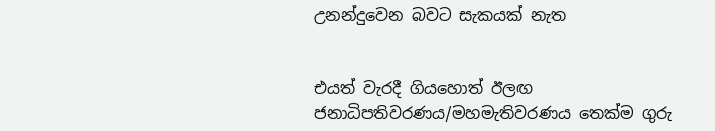උනන්දුවෙන බවට සැකයක් නැත


එයත් වැරදී ගියහොත් ඊලඟ ජනාධිපතිවරණය/මහමැතිවරණය තෙක්ම ගුරු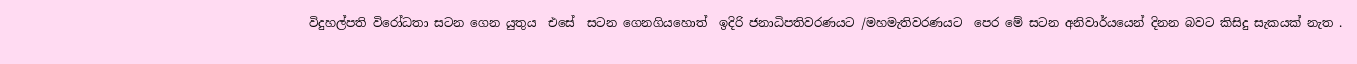විදුහල්පති විරෝධතා සටන ගෙන යුතුය  එසේ  සටන ගෙනගියහොත්  ඉදිරි ජනාධිපතිවරණයට /මහමැතිවරණයට  පෙර මේ සටන අනිවාර්යයෙන් දිනන බවට කිසිදු සැකයක් නැත .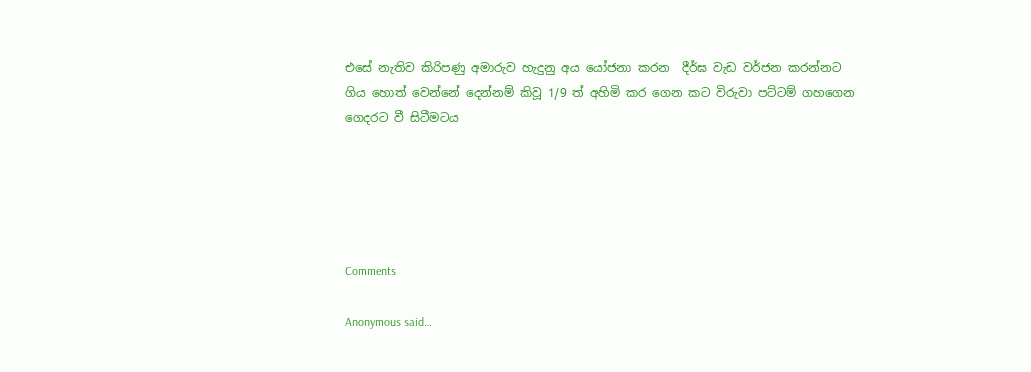එසේ නැතිව කිරිපණු අමාරුව හැදුනු අය යෝජනා කරන  දීර්ඝ වැඩ වර්ජන කරන්නට ගිය හොත් වෙන්නේ දෙන්නම් කිවූ 1/9 ත් අහිමි කර ගෙන කට විරුවා පට්ටම් ගහගෙන ගෙදරට වී සිටීමටය





Comments

Anonymous said…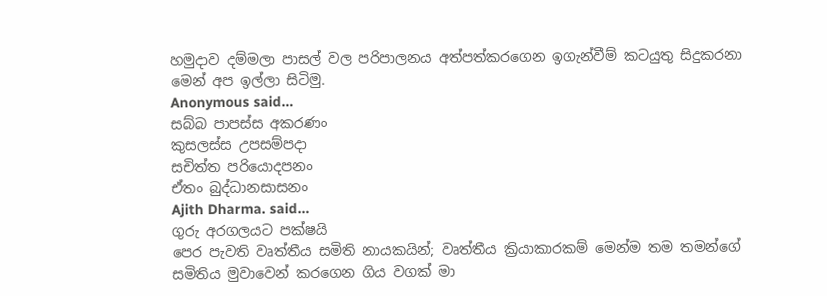හමුදාව දම්මලා පාසල් වල පරිපාලනය අත්පත්කරගෙන ඉගැන්වීම් කටයුතු සිදුකරනා මෙන් අප ඉල්ලා සිටිමු.
Anonymous said…
සබ්බ පාපස්‌ස අකරණං
කුසලස්‌ස උපසම්පදා
සචිත්ත පරියොදපනං
ඒතං බුද්ධානසාසනං
Ajith Dharma. said…
ගුරු අරගලයට පක්ෂයි
පෙර පැවති වෘත්තීය සමිති නායකයින්; වෘත්තීය ක්‍රියාකාරකම් මෙන්ම තම තමන්ගේ සමිතිය මුවාවෙන් කරගෙන ගිය වගක් මා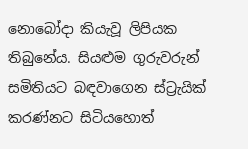නොබෝදා කියැවූ ලිපියක තිබුනේය. සියළුම ගුරුවරුන් සමිතියට බඳවාගෙන ස්ට්‍රැයික් කරණ්නට සිටියහොත්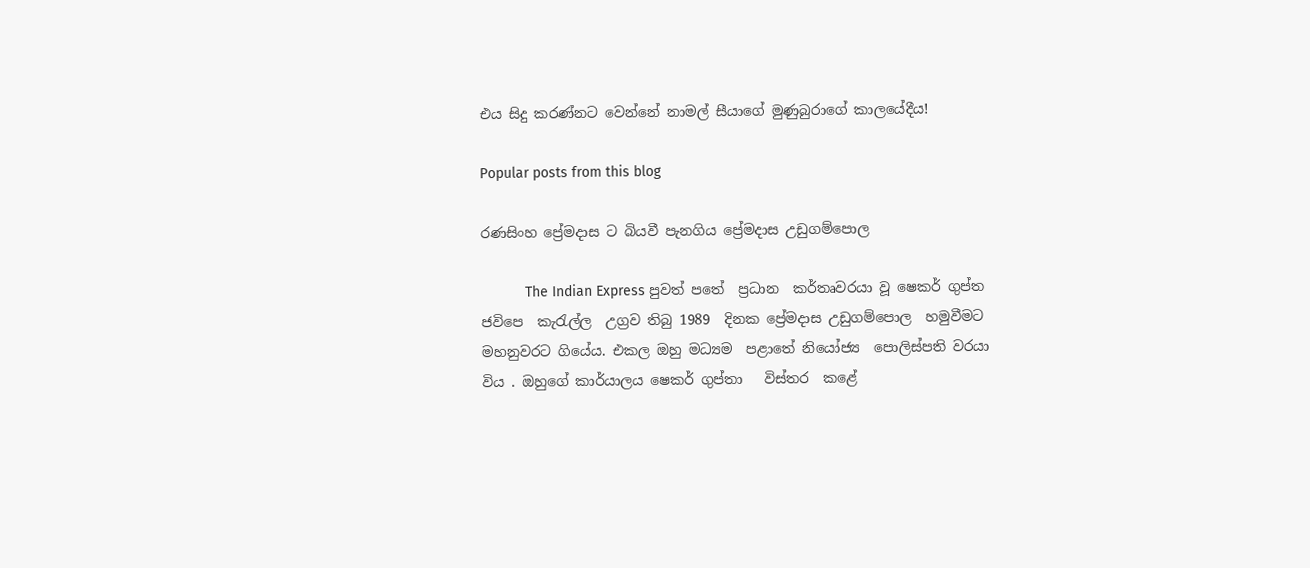එය සිදු කරණ්නට වෙන්නේ නාමල් සීයාගේ මුණුබුරාගේ කාලයේදීය!

Popular posts from this blog

රණසිංහ ප්‍රේමදාස ට බියවී පැනගිය ප්‍රේමදාස උඩුගම්පොල

           The Indian Express පුවත් පතේ  ප්‍රධාන  කර්තෘවරයා වූ ෂෙකර් ගුප්ත ජවිපෙ  කැරැල්ල  උග්‍රව තිබු 1989  දිනක ප්‍රේමදාස උඩුගම්පොල  හමුවීමට මහනුවරට ගියේය. එකල ඔහු මධ්‍යම  පළාතේ නියෝජ්‍ය  පොලිස්පති වරයා විය . ඔහුගේ කාර්යාලය ෂෙකර් ගුප්තා   විස්තර  කළේ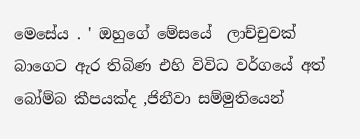මෙසේය . ' ඔහුගේ මේසයේ  ලාච්චුවක් බාගෙට ඇර තිබිණ එහි විවිධ වර්ගයේ අත් බෝම්බ කීපයක්ද ,ජිනීවා සම්මුතියෙන්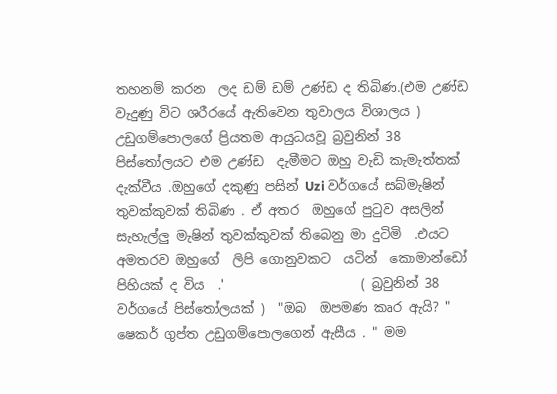තහනම් කරන  ලද ඩම් ඩම් උණ්ඩ ද තිබිණ.(එම උණ්ඩ වැදුණු විට ශරීරයේ ඇතිවෙන තුවාලය විශාලය ) උඩුගම්පොලගේ ප්‍රියතම ආයුධයවූ බ්‍රවුනින් 38 පිස්තෝලයට එම උණ්ඩ  දැමීමට ඔහු වැඩි කැමැත්තක් දැක්වීය .ඔහුගේ දකුණු පසින් Uzi වර්ගයේ සබ්මැෂින් තුවක්කුවක් තිබිණ . ඒ අතර  ඔහුගේ පුටුව අසලින් සැහැල්ලු මැෂින් තුවක්කුවක් තිබෙනු මා දුටිමි  .එයට අමතරව ඔහුගේ  ලිපි ගොනුවකට  යටින්  කොමාන්ඩෝ පිහියක් ද විය  .'                     ( බ්‍රවුනින් 38 වර්ගයේ පිස්තෝලයක් )  "ඔබ  ඔපමණ කෘර ඇයි? " ෂෙකර් ගුප්ත උඩුගම්පොලගෙන් ඇසීය . " මම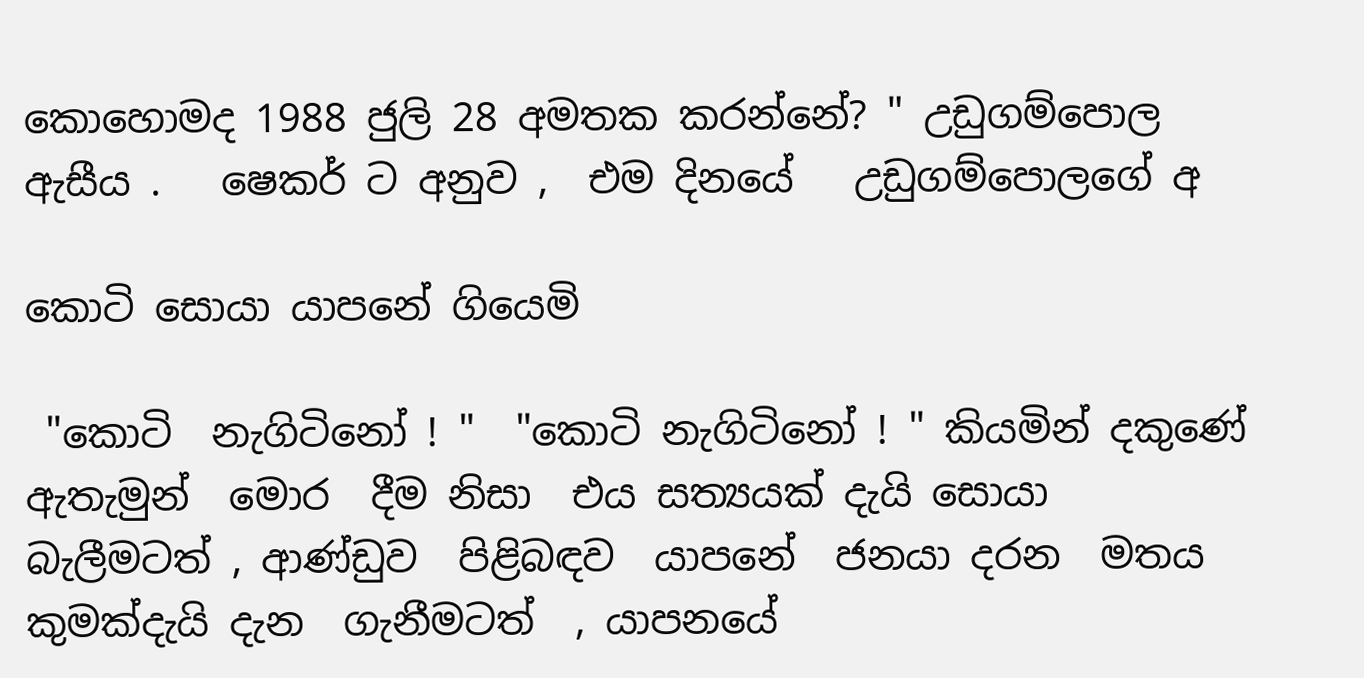කොහොමද 1988 ජුලි 28 අමතක කරන්නේ? " උඩුගම්පොල  ඇසීය .   ෂෙකර් ට අනුව ,  එම දිනයේ   උඩුගම්පොලගේ අ

කොටි සොයා යාපනේ ගියෙමි

 "කොටි  නැගිටිනෝ ! "  "කොටි නැගිටිනෝ ! " කියමින් දකුණේ ඇතැමුන්  මොර  දීම නිසා  එය සත්‍යයක් දැයි සොයා  බැලීමටත් , ආණ්ඩුව  පිළිබඳව  යාපනේ  ජනයා දරන  මතය  කුමක්දැයි දැන  ගැනීමටත්  , යාපනයේ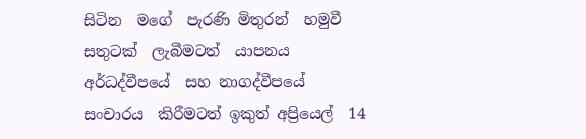සිටින  මගේ  පැරණි මිතුරන්  හමුවී සතුටක්  ලැබීමටත්  යාපනය අර්ධද්වීපයේ  සහ නාගද්වීපයේ  සංචාරය  කිරීමටත් ඉකුත් අප්‍රියෙල්  14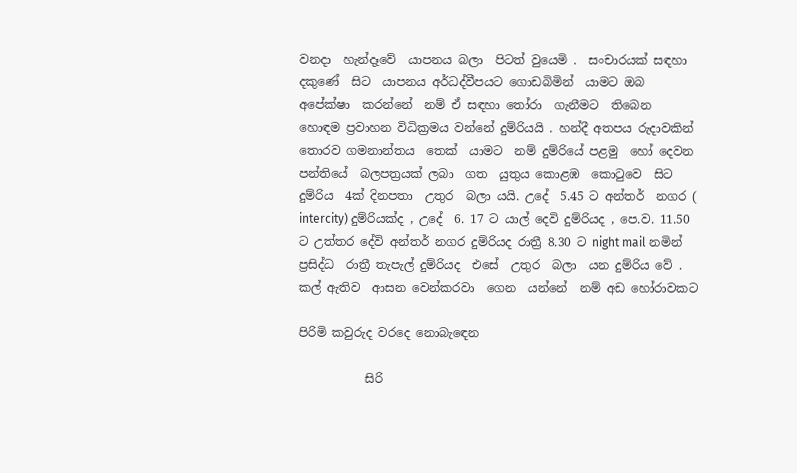වනදා  හැන්දෑවේ  යාපනය බලා  පිටත් වුයෙමි .  සංචාරයක් සඳහා  දකුණේ  සිට  යාපනය අර්ධද්වීපයට ගොඩබිමින්  යාමට ඔබ අපේක්ෂා  කරන්නේ  නම් ඒ සඳහා තෝරා  ගැනීමට  තිබෙන  හොඳම ප්‍රවාහන විධික්‍රමය වන්නේ දුම්රියයි . හන්දී අතපය රුදාවකින් තොරව ගමනාන්තය  තෙක්  යාමට  නම් දුම්රියේ පළමු  හෝ දෙවන  පන්තියේ  බලපත්‍රයක් ලබා  ගත  යුතුය කොළඹ  කොටුවෙ  සිට  දුම්රිය  4ක් දිනපතා  උතුර  බලා යයි. උදේ  5.45 ට අන්තර්  නගර ( intercity) දුම්රියක්ද , උදේ  6. 17 ට යාල් දෙවි දුම්රියද , පෙ.ව. 11.50 ට උත්තර දේවි අන්තර් නගර දුම්රියද රාත්‍රී 8.30 ට night mail නමින් ප්‍රසිද්ධ  රාත්‍රී තැපැල් දුම්රියද  එසේ  උතුර  බලා  යන දුම්රිය වේ . කල් ඇතිව  ආසන වෙන්කරවා  ගෙන  යන්නේ  නම් අඩ හෝරාවකට

පිරිමි කවුරුද වරදෙ නොබැඳෙන

           සිරි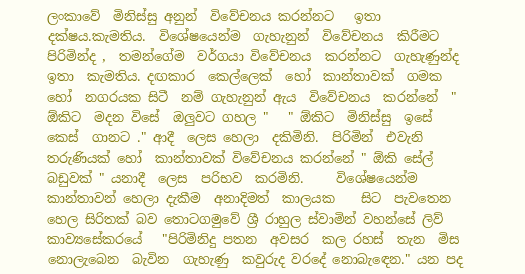ලංකාවේ  මිනිස්සු අනුන්  විවේචනය කරන්නට   ඉතා දක්ෂය.කැමතිය.  විශේෂයෙන්ම  ගැහැනුන්  විවේචනය  කිරීමට  පිරිමින්ද ,  තමන්ගේම  වර්ගයා විවේචනය  කරන්නට  ගැහැණුන්ද  ඉතා  කැමතිය. දඟකාර  කෙල්ලෙක්  හෝ  කාන්තාවක්  ගමක හෝ  නගරයක සිටී  නම් ගැහැනුන් ඇය  විවේචනය  කරන්නේ  " ඕකිට  මදන විසේ  ඔලුවට ගහල "   " ඕකිට  මිනිස්සු  ඉසේ  කෙස්  ගානට ." ආදී  ලෙස හෙලා  දකිමිනි.  පිරිමින්  එවැනි  තරුණියක් හෝ  කාන්තාවක් විවේචනය කරන්නේ " ඕකි සේල් බඩුවක් " යනාදී  ලෙස  පරිභව  කරමිනි.     විශේෂයෙන්ම  කාන්තාවන් හෙලා දැකීම  අනාදිමත්  කාලයක    සිට  පැවතෙන හෙල සිරිතක් බව තොටගමුවේ ශ්‍රී රාහුල ස්වාමින් වහන්සේ ලිව්  කාව්‍යසේකරයේ   "පිරිමිනිදු පතන  අවසර  කල රහස්  තැන  මිස  නොලැබෙන  බැවින  ගැහැණු  කවුරුද වරදේ නොබැඳෙන." යන පද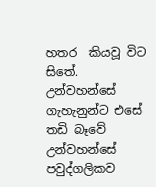හතර  කියවූ විට සිතේ. උන්වහන්සේ    ගැහැනුන්ට එසේ    තඩි බෑවේ උන්වහන්සේ  පවුද්ගලිකව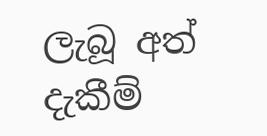ලැබූ අත් දැකීම්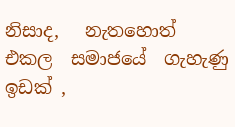නිසාද,   නැතහොත් එකල  සමාජයේ  ගැහැණු ඉඩක් ,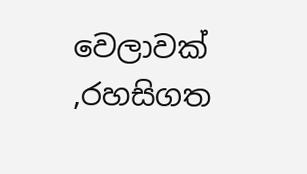වෙලාවක් ,රහසිගත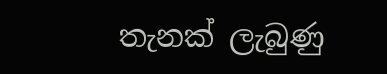තැනක් ලැබුණු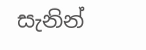සැනින්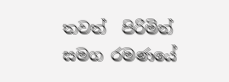තවත්  පිරිමින් සමග රමණයේ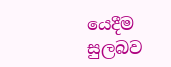යෙදීම  සුලබව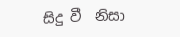සිදු වී  නිසා